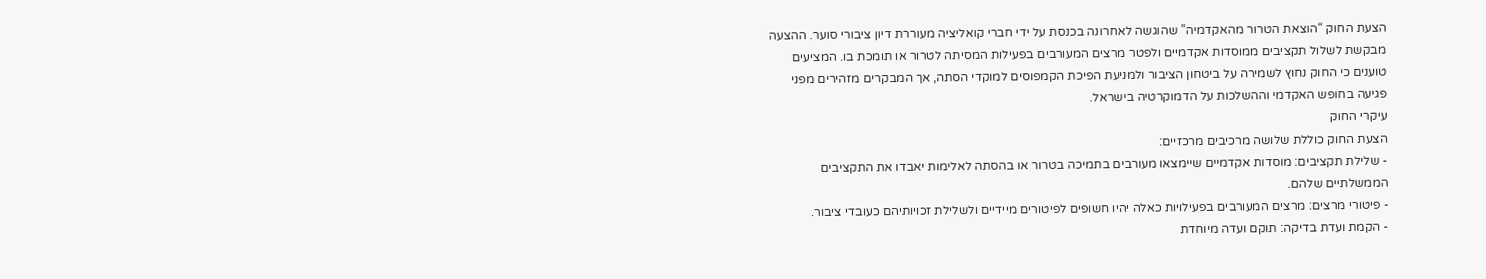הצעת החוק “הוצאת הטרור מהאקדמיה” שהוגשה לאחרונה בכנסת על ידי חברי קואליציה מעוררת דיון ציבורי סוער. ההצעה מבקשת לשלול תקציבים ממוסדות אקדמיים ולפטר מרצים המעורבים בפעילות המסיתה לטרור או תומכת בו. המציעים טוענים כי החוק נחוץ לשמירה על ביטחון הציבור ולמניעת הפיכת הקמפוסים למוקדי הסתה, אך המבקרים מזהירים מפני פגיעה בחופש האקדמי וההשלכות על הדמוקרטיה בישראל.
עיקרי החוק
הצעת החוק כוללת שלושה מרכיבים מרכזיים:
- שלילת תקציבים: מוסדות אקדמיים שיימצאו מעורבים בתמיכה בטרור או בהסתה לאלימות יאבדו את התקציבים הממשלתיים שלהם.
- פיטורי מרצים: מרצים המעורבים בפעילויות כאלה יהיו חשופים לפיטורים מיידיים ולשלילת זכויותיהם כעובדי ציבור.
- הקמת ועדת בדיקה: תוקם ועדה מיוחדת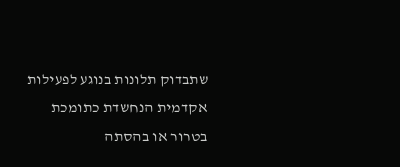שתבדוק תלונות בנוגע לפעילות אקדמית הנחשדת כתומכת בטרור או בהסתה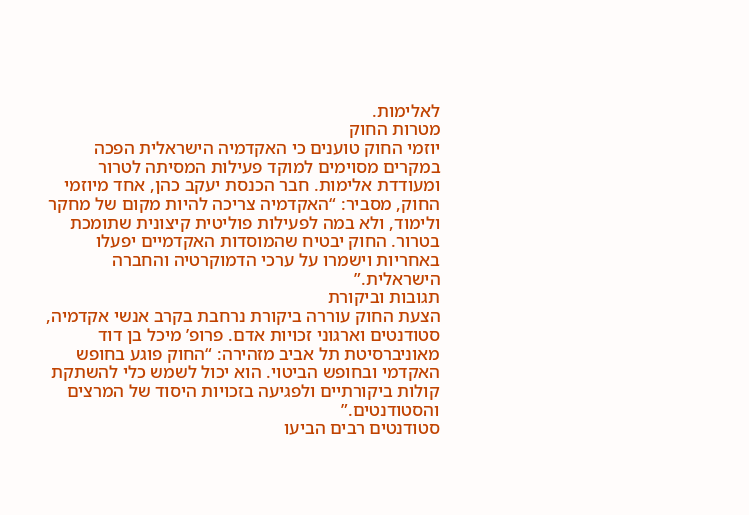לאלימות.
מטרות החוק
יוזמי החוק טוענים כי האקדמיה הישראלית הפכה במקרים מסוימים למוקד פעילות המסיתה לטרור ומעודדת אלימות. חבר הכנסת יעקב כהן, אחד מיוזמי החוק, מסביר: “האקדמיה צריכה להיות מקום של מחקר ולימוד, ולא במה לפעילות פוליטית קיצונית שתומכת בטרור. החוק יבטיח שהמוסדות האקדמיים יפעלו באחריות וישמרו על ערכי הדמוקרטיה והחברה הישראלית.”
תגובות וביקורת
הצעת החוק עוררה ביקורת נרחבת בקרב אנשי אקדמיה, סטודנטים וארגוני זכויות אדם. פרופ’ מיכל בן דוד מאוניברסיטת תל אביב מזהירה: “החוק פוגע בחופש האקדמי ובחופש הביטוי. הוא יכול לשמש כלי להשתקת קולות ביקורתיים ולפגיעה בזכויות היסוד של המרצים והסטודנטים.”
סטודנטים רבים הביעו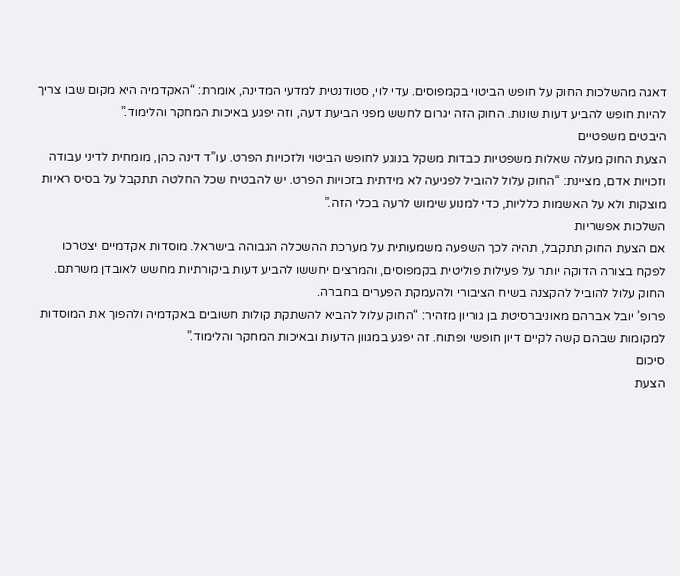דאגה מהשלכות החוק על חופש הביטוי בקמפוסים. עדי לוי, סטודנטית למדעי המדינה, אומרת: “האקדמיה היא מקום שבו צריך להיות חופש להביע דעות שונות. החוק הזה יגרום לחשש מפני הביעת דעה, וזה יפגע באיכות המחקר והלימוד.”
היבטים משפטיים
הצעת החוק מעלה שאלות משפטיות כבדות משקל בנוגע לחופש הביטוי ולזכויות הפרט. עו”ד דינה כהן, מומחית לדיני עבודה וזכויות אדם, מציינת: “החוק עלול להוביל לפגיעה לא מידתית בזכויות הפרט. יש להבטיח שכל החלטה תתקבל על בסיס ראיות מוצקות ולא על האשמות כלליות, כדי למנוע שימוש לרעה בכלי הזה.”
השלכות אפשריות
אם הצעת החוק תתקבל, תהיה לכך השפעה משמעותית על מערכת ההשכלה הגבוהה בישראל. מוסדות אקדמיים יצטרכו לפקח בצורה הדוקה יותר על פעילות פוליטית בקמפוסים, והמרצים יחששו להביע דעות ביקורתיות מחשש לאובדן משרתם. החוק עלול להוביל להקצנה בשיח הציבורי ולהעמקת הפערים בחברה.
פרופ’ יובל אברהם מאוניברסיטת בן גוריון מזהיר: “החוק עלול להביא להשתקת קולות חשובים באקדמיה ולהפוך את המוסדות למקומות שבהם קשה לקיים דיון חופשי ופתוח. זה יפגע במגוון הדעות ובאיכות המחקר והלימוד.”
סיכום
הצעת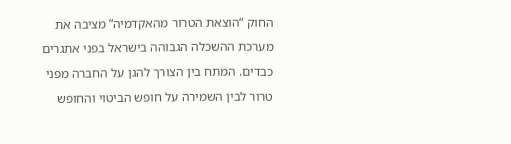החוק “הוצאת הטרור מהאקדמיה” מציבה את מערכת ההשכלה הגבוהה בישראל בפני אתגרים כבדים. המתח בין הצורך להגן על החברה מפני טרור לבין השמירה על חופש הביטוי והחופש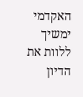האקדמי ימשיך ללוות את הדיון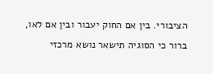הציבורי. בין אם החוק יעבור ובין אם לאו, ברור כי הסוגיה תישאר נושא מרכזי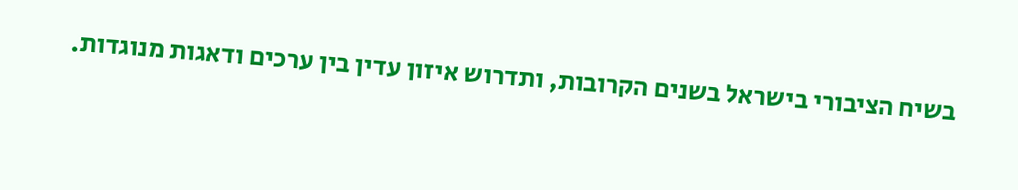בשיח הציבורי בישראל בשנים הקרובות, ותדרוש איזון עדין בין ערכים ודאגות מנוגדות.